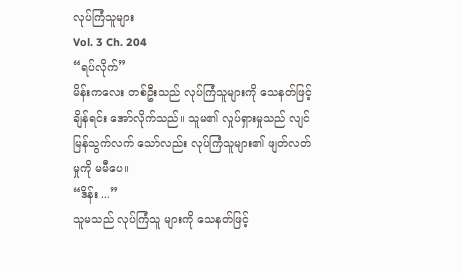လုပ်ကြံသူများ
Vol. 3 Ch. 204
“ရပ်လိုက်”
မိန်းကလေး တစ်ဦးသည် လုပ်ကြံသူများကို သေနတ်ဖြင့်ချိန်ရင်း အော်လိုက်သည်။ သူမ၏ လှုပ်ရှားမှုသည် လျင်မြန်သွက်လက် သော်လည်း လုပ်ကြံသူများ၏ ဖျတ်လတ်မှုကို မမီပေ။
“ဒိန်း ...”
သူမသည် လုပ်ကြံသူ များကို သေနတ်ဖြင့်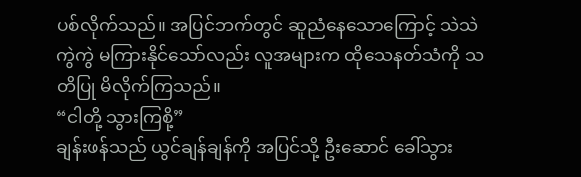ပစ်လိုက်သည်။ အပြင်ဘက်တွင် ဆူညံနေသောကြောင့် သဲသဲကွဲကွဲ မကြားနိုင်သော်လည်း လူအများက ထိုသေနတ်သံကို သတိပြု မိလိုက်ကြသည်။
“ငါတို့ သွားကြစို့”
ချန်းဖန်သည် ယွင်ချန်ချန်ကို အပြင်သို့ ဦးဆောင် ခေါ်သွား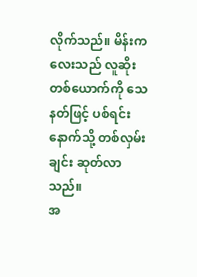လိုက်သည်။ မိန်းကလေးသည် လူဆိုးတစ်ယောက်ကို သေနတ်ဖြင့် ပစ်ရင်း နောက်သို့ တစ်လှမ်းချင်း ဆုတ်လာသည်။
အ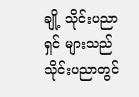ချို့ သိုင်းပညာရှင် များသည် သိုင်းပညာတွင်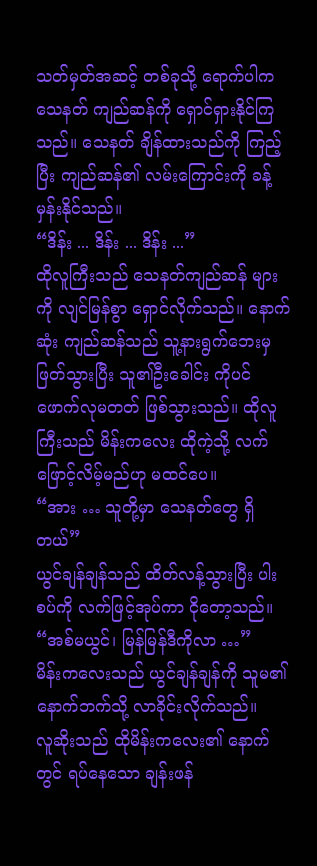သတ်မှတ်အဆင့် တစ်ခုသို့ ရောက်ပါက သေနတ် ကျည်ဆန်ကို ရှောင်ရှားနိုင်ကြသည်။ သေနတ် ချိန်ထားသည်ကို ကြည့်ပြီး ကျည်ဆန်၏ လမ်းကြောင်းကို ခန့်မှန်းနိုင်သည်။
“ဒိန်း ... ဒိန်း ... ဒိန်း ...”
ထိုလူကြီးသည် သေနတ်ကျည်ဆန် များကို လျင်မြန်စွာ ရှောင်လိုက်သည်။ နောက်ဆုံး ကျည်ဆန်သည် သူ့နားရွက်ဘေးမှ ဖြတ်သွားပြီး သူ၏ဦးခေါင်း ကိုပင် ဖောက်လုမတတ် ဖြစ်သွားသည်။ ထိုလူကြီးသည် မိန်းကလေး ထိုကဲ့သို့ လက်ဖြောင့်လိမ့်မည်ဟု မထင်ပေ။
“အား … သူတို့မှာ သေနတ်တွေ ရှိတယ်”
ယွင်ချန်ချန်သည် ထိတ်လန့်သွားပြီး ပါးစပ်ကို လက်ဖြင့်အုပ်ကာ ငိုတော့သည်။
“အစ်မယွင်၊ မြန်မြန်ဒီကိုလာ …”
မိန်းကလေးသည် ယွင်ချန်ချန်ကို သူမ၏ နောက်ဘက်သို့ လာခိုင်းလိုက်သည်။
လူဆိုးသည် ထိုမိန်းကလေး၏ နောက်တွင် ရပ်နေသော ချန်းဖန်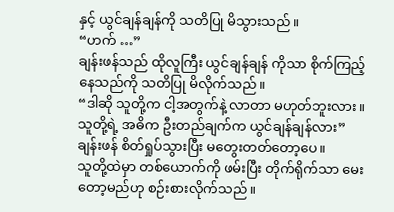နှင့် ယွင်ချန်ချန်ကို သတိပြု မိသွားသည်။
“ဟက် …”
ချန်းဖန်သည် ထိုလူကြီး ယွင်ချန်ချန် ကိုသာ စိုက်ကြည့် နေသည်ကို သတိပြု မိလိုက်သည်။
“ဒါဆို သူတို့က ငါ့အတွက်နဲ့ လာတာ မဟုတ်ဘူးလား။ သူတို့ရဲ့ အဓိက ဦးတည်ချက်က ယွင်ချန်ချန်လား”
ချန်းဖန် စိတ်ရှုပ်သွားပြီး မတွေးတတ်တော့ပေ။
သူတို့ထဲမှာ တစ်ယောက်ကို ဖမ်းပြီး တိုက်ရိုက်သာ မေးတော့မည်ဟု စဉ်းစားလိုက်သည်။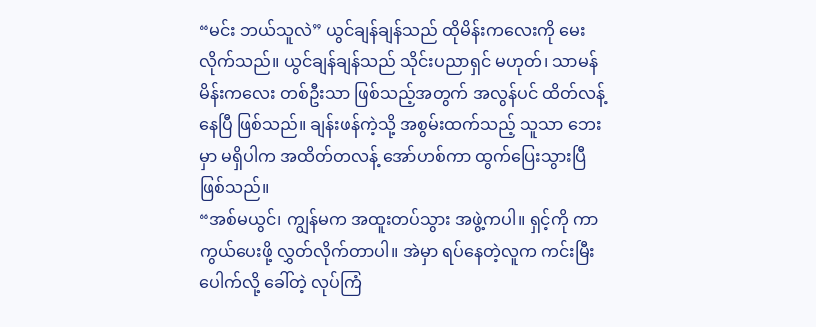“မင်း ဘယ်သူလဲ” ယွင်ချန်ချန်သည် ထိုမိန်းကလေးကို မေးလိုက်သည်။ ယွင်ချန်ချန်သည် သိုင်းပညာရှင် မဟုတ်၊ သာမန် မိန်းကလေး တစ်ဦးသာ ဖြစ်သည့်အတွက် အလွန်ပင် ထိတ်လန့်နေပြီ ဖြစ်သည်။ ချန်းဖန်ကဲ့သို့ အစွမ်းထက်သည့် သူသာ ဘေးမှာ မရှိပါက အထိတ်တလန့် အော်ဟစ်ကာ ထွက်ပြေးသွားပြီ ဖြစ်သည်။
“အစ်မယွင်၊ ကျွန်မက အထူးတပ်သွား အဖွဲ့ကပါ။ ရှင့်ကို ကာကွယ်ပေးဖို့ လွှတ်လိုက်တာပါ။ အဲမှာ ရပ်နေတဲ့လူက ကင်းမြီးပေါက်လို့ ခေါ်တဲ့ လုပ်ကြံ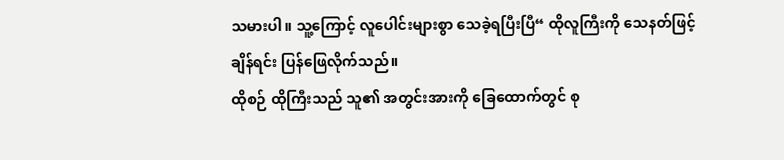သမားပါ။ သူ့ကြောင့် လူပေါင်းများစွာ သေခဲ့ရပြီးပြီ“ ထိုလူကြီးကို သေနတ်ဖြင့် ချိန်ရင်း ပြန်ဖြေလိုက်သည်။
ထိုစဉ် ထိုကြီးသည် သူ၏ အတွင်းအားကို ခြေထောက်တွင် စု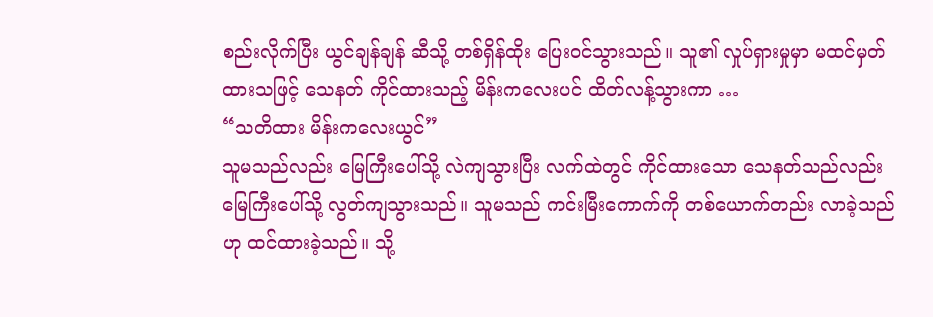စည်းလိုက်ပြီး ယွင်ချန်ချန် ဆီသို့ တစ်ရှိန်ထိုး ပြေးဝင်သွားသည်။ သူ၏ လှုပ်ရှားမှုမှာ မထင်မှတ် ထားသဖြင့် သေနတ် ကိုင်ထားသည့် မိန်းကလေးပင် ထိတ်လန့်သွားကာ …
“သတိထား မိန်းကလေးယွင်”
သူမသည်လည်း မြေကြီးပေါ်သို့ လဲကျသွားပြီး လက်ထဲတွင် ကိုင်ထားသော သေနတ်သည်လည်း မြေကြီးပေါ်သို့ လွတ်ကျသွားသည်။ သူမသည် ကင်းမြီးကောက်ကို တစ်ယောက်တည်း လာခဲ့သည်ဟု ထင်ထားခဲ့သည်။ သို့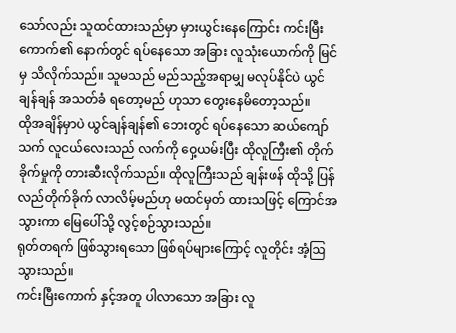သော်လည်း သူထင်ထားသည်မှာ မှားယွင်းနေကြောင်း ကင်းမြီးကောက်၏ နောက်တွင် ရပ်နေသော အခြား လူသုံးယောက်ကို မြင်မှ သိလိုက်သည်။ သူမသည် မည်သည့်အရာမျှ မလုပ်နိုင်ပဲ ယွင်ချန်ချန် အသတ်ခံ ရတော့မည် ဟုသာ တွေးနေမိတော့သည်။
ထိုအချိန်မှာပဲ ယွင်ချန်ချန်၏ ဘေးတွင် ရပ်နေသော ဆယ်ကျော်သက် လူငယ်လေးသည် လက်ကို ဝှေ့ယမ်းပြီး ထိုလူကြီး၏ တိုက်ခိုက်မှုကို တားဆီးလိုက်သည်။ ထိုလူကြီးသည် ချန်းဖန် ထိုသို့ ပြန်လည်တိုက်ခိုက် လာလိမ့်မည်ဟု မထင်မှတ် ထားသဖြင့် ကြောင်အသွားကာ မြေပေါ်သို့ လွင့်စဉ်သွားသည်။
ရုတ်တရက် ဖြစ်သွားရသော ဖြစ်ရပ်များကြောင့် လူတိုင်း အံ့ဩသွားသည်။
ကင်းမြီးကောက် နှင့်အတူ ပါလာသော အခြား လူ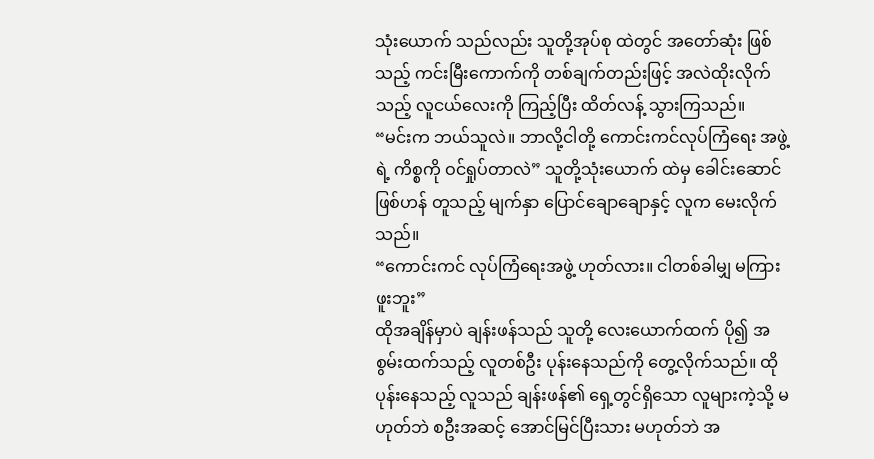သုံးယောက် သည်လည်း သူတို့အုပ်စု ထဲတွင် အတော်ဆုံး ဖြစ်သည့် ကင်းမြီးကောက်ကို တစ်ချက်တည်းဖြင့် အလဲထိုးလိုက်သည့် လူငယ်လေးကို ကြည့်ပြီး ထိတ်လန့် သွားကြသည်။
“မင်းက ဘယ်သူလဲ။ ဘာလို့ငါတို့ ကောင်းကင်လုပ်ကြံရေး အဖွဲ့ရဲ့ ကိစ္စကို ဝင်ရှုပ်တာလဲ” သူတို့သုံးယောက် ထဲမှ ခေါင်းဆောင်ဖြစ်ဟန် တူသည့် မျက်နှာ ပြောင်ချောချောနှင့် လူက မေးလိုက်သည်။
“ကောင်းကင် လုပ်ကြံရေးအဖွဲ့ ဟုတ်လား။ ငါတစ်ခါမျှ မကြားဖူးဘူး”
ထိုအချိန်မှာပဲ ချန်းဖန်သည် သူတို့ လေးယောက်ထက် ပို၍ အစွမ်းထက်သည့် လူတစ်ဦး ပုန်းနေသည်ကို တွေ့လိုက်သည်။ ထိုပုန်းနေသည့် လူသည် ချန်းဖန်၏ ရှေ့တွင်ရှိသော လူများကဲ့သို့ မဟုတ်ဘဲ စဦးအဆင့် အောင်မြင်ပြီးသား မဟုတ်ဘဲ အ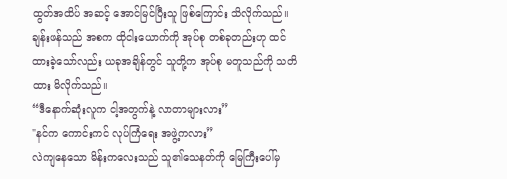ထွတ်အထိပ် အဆင့် အောင်မြင်ပြီးသူ ဖြစ်ကြောင်း သိလိုက်သည်။ ချန်းဖန်သည် အစက ထိုငါးယောက်ကို အုပ်စု တစ်ခုတည်းဟု ထင်ထားခဲ့သော်လည်း ယခုအချိန်တွင် သူတို့က အုပ်စု မတူသည်ကို သတိထား မိလိုက်သည်။
“ဒီနောက်ဆုံးလူက ငါ့အတွက်နဲ့ လာတာများလား”
"နင်က ကောင်းကင် လုပ်ကြံရေး အဖွဲ့ကလား”
လဲကျနေသော မိန်းကလေးသည် သူ၏သေနတ်ကို မြေကြီးပေါ်မှ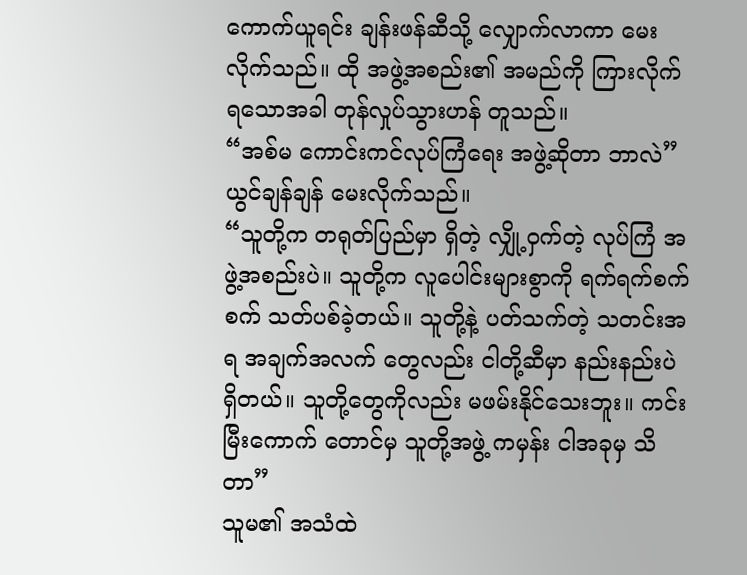ကောက်ယူရင်း ချန်းဖန်ဆီသို့ လျှောက်လာကာ မေးလိုက်သည်။ ထို အဖွဲ့အစည်း၏ အမည်ကို ကြားလိုက် ရသောအခါ တုန်လှုပ်သွားဟန် တူသည်။
“အစ်မ ကောင်းကင်လုပ်ကြံရေး အဖွဲ့ဆိုတာ ဘာလဲ” ယွင်ချန်ချန် မေးလိုက်သည်။
“သူတို့က တရုတ်ပြည်မှာ ရှိတဲ့ လျှို့ဝှက်တဲ့ လုပ်ကြံ အဖွဲ့အစည်းပဲ။ သူတို့က လူပေါင်းများစွာကို ရက်ရက်စက်စက် သတ်ပစ်ခဲ့တယ်။ သူတို့နဲ့ ပတ်သက်တဲ့ သတင်းအရ အချက်အလက် တွေလည်း ငါတို့ဆီမှာ နည်းနည်းပဲ ရှိတယ်။ သူတို့တွေကိုလည်း မဖမ်းနိုင်သေးဘူး။ ကင်းမြီးကောက် တောင်မှ သူတို့အဖွဲ့ ကမှန်း ငါအခုမှ သိတာ”
သူမ၏ အသံထဲ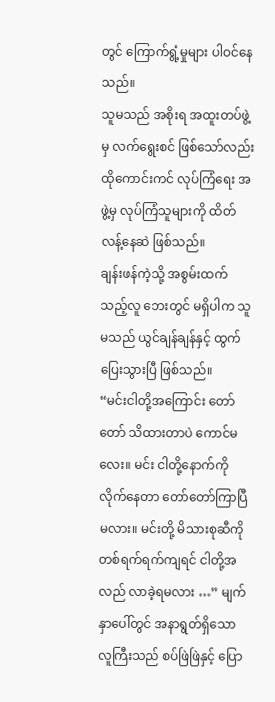တွင် ကြောက်ရွံ့မှုများ ပါဝင်နေသည်။
သူမသည် အစိုးရ အထူးတပ်ဖွဲ့မှ လက်ရွေးစင် ဖြစ်သော်လည်း ထိုကောင်းကင် လုပ်ကြံရေး အဖွဲ့မှ လုပ်ကြံသူများကို ထိတ်လန့်နေဆဲ ဖြစ်သည်။
ချန်းဖန်ကဲ့သို့ အစွမ်းထက်သည့်လူ ဘေးတွင် မရှိပါက သူမသည် ယွင်ချန်ချန်နှင့် ထွက်ပြေးသွားပြီ ဖြစ်သည်။
“မင်းငါတို့အကြောင်း တော်တော် သိထားတာပဲ ကောင်မလေး။ မင်း ငါတို့နောက်ကို လိုက်နေတာ တော်တော်ကြာပြီ မလား။ မင်းတို့ မိသားစုဆီကို တစ်ရက်ရက်ကျရင် ငါတို့အလည် လာခဲ့ရမလား …” မျက်နှာပေါ်တွင် အနာရွတ်ရှိသော လူကြီးသည် စပ်ဖြဲဖြဲနှင့် ပြော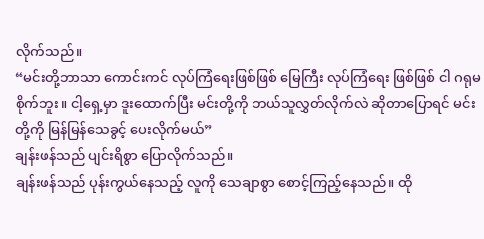လိုက်သည်။
“မင်းတို့ဘာသာ ကောင်းကင် လုပ်ကြံရေးဖြစ်ဖြစ် မြေကြီး လုပ်ကြံရေး ဖြစ်ဖြစ် ငါ ဂရုမစိုက်ဘူး။ ငါ့ရှေ့မှာ ဒူးထောက်ပြီး မင်းတို့ကို ဘယ်သူလွှတ်လိုက်လဲ ဆိုတာပြောရင် မင်းတို့ကို မြန်မြန်သေခွင့် ပေးလိုက်မယ်”
ချန်းဖန်သည် ပျင်းရိစွာ ပြောလိုက်သည်။
ချန်းဖန်သည် ပုန်းကွယ်နေသည့် လူကို သေချာစွာ စောင့်ကြည့်နေသည်။ ထို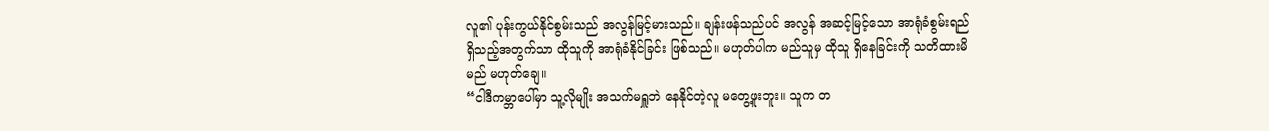လူ၏ ပုန်းကွယ်နိုင်စွမ်းသည် အလွန်မြင့်မားသည်။ ချန်းဖန်သည်ပင် အလွန် အဆင့်မြင့်သော အာရုံခံစွမ်းရည် ရှိသည့်အတွက်သာ ထိုသူကို အာရုံခံနိုင်ခြင်း ဖြစ်သည်။ မဟုတ်ပါက မည်သူမှ ထိုသူ ရှိနေခြင်းကို သတိထားမိမည် မဟုတ်ချေ။
“ငါဒီကမ္ဘာပေါ်မှာ သူ့လိုမျိုး အသက်မရှူဘဲ နေနိုင်တဲ့လူ မတွေ့ဖူးဘူး။ သူက တ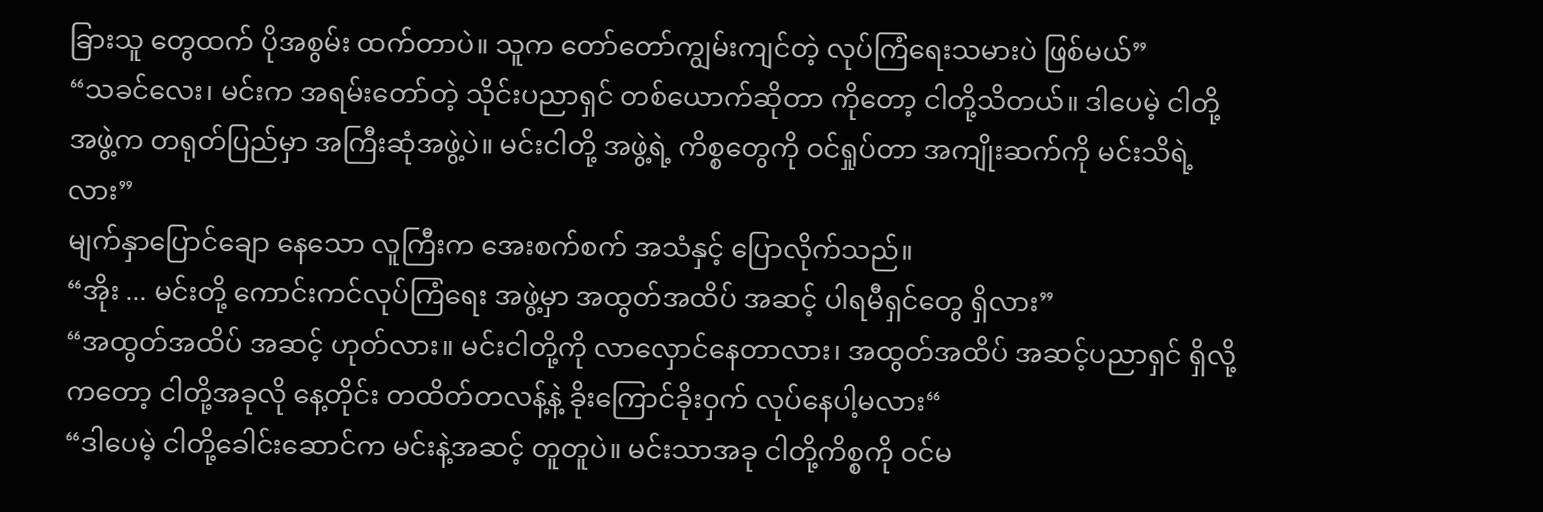ခြားသူ တွေထက် ပိုအစွမ်း ထက်တာပဲ။ သူက တော်တော်ကျွမ်းကျင်တဲ့ လုပ်ကြံရေးသမားပဲ ဖြစ်မယ်”
“သခင်လေး၊ မင်းက အရမ်းတော်တဲ့ သိုင်းပညာရှင် တစ်ယောက်ဆိုတာ ကိုတော့ ငါတို့သိတယ်။ ဒါပေမဲ့ ငါတို့အဖွဲ့က တရုတ်ပြည်မှာ အကြီးဆုံအဖွဲ့ပဲ။ မင်းငါတို့ အဖွဲ့ရဲ့ ကိစ္စတွေကို ဝင်ရှုပ်တာ အကျိုးဆက်ကို မင်းသိရဲ့လား”
မျက်နှာပြောင်ချော နေသော လူကြီးက အေးစက်စက် အသံနှင့် ပြောလိုက်သည်။
“အိုး ... မင်းတို့ ကောင်းကင်လုပ်ကြံရေး အဖွဲ့မှာ အထွတ်အထိပ် အဆင့် ပါရမီရှင်တွေ ရှိလား”
“အထွတ်အထိပ် အဆင့် ဟုတ်လား။ မင်းငါတို့ကို လာလှောင်နေတာလား၊ အထွတ်အထိပ် အဆင့်ပညာရှင် ရှိလို့ကတော့ ငါတို့အခုလို နေ့တိုင်း တထိတ်တလန့်နဲ့ ခိုးကြောင်ခိုးဝှက် လုပ်နေပါ့မလား“
“ဒါပေမဲ့ ငါတို့ခေါင်းဆောင်က မင်းနဲ့အဆင့် တူတူပဲ။ မင်းသာအခု ငါတို့ကိစ္စကို ဝင်မ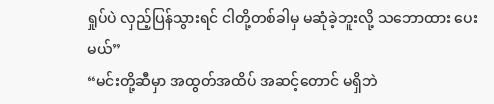ရှုပ်ပဲ လှည့်ပြန်သွားရင် ငါတို့တစ်ခါမှ မဆုံခဲ့ဘူးလို့ သဘောထား ပေးမယ်”
“မင်းတို့ဆီမှာ အထွတ်အထိပ် အဆင့်တောင် မရှိဘဲ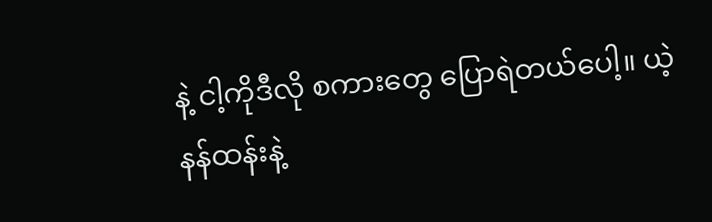နဲ့ ငါ့ကိုဒီလို စကားတွေ ပြောရဲတယ်ပေါ့။ ယဲ့နန်ထန်းနဲ့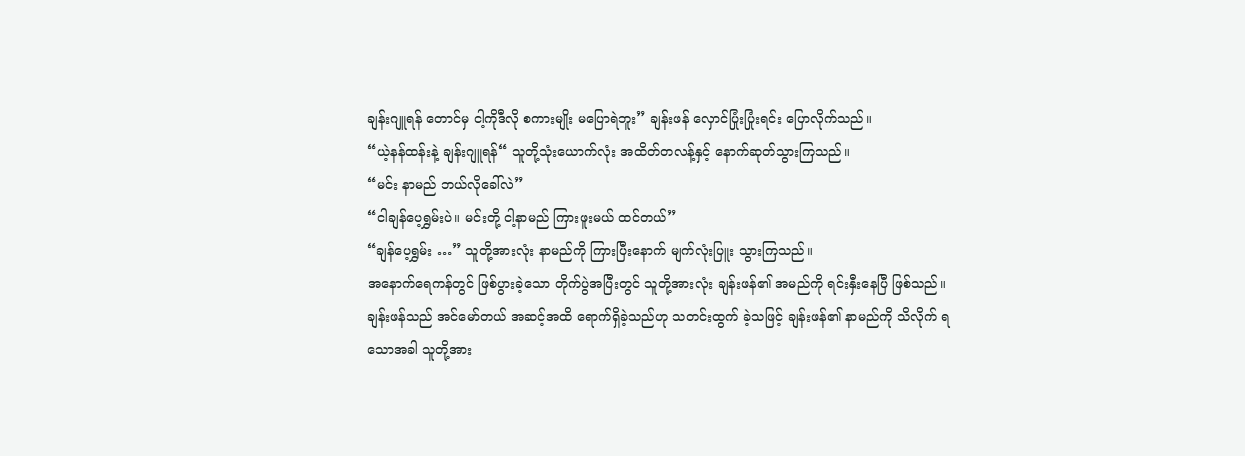ချန်းဂျူရန် တောင်မှ ငါ့ကိုဒီလို စကားမျိုး မပြောရဲဘူး” ချန်းဖန် လှောင်ပြုံးပြုံးရင်း ပြောလိုက်သည်။
“ယဲ့နန်ထန်းနဲ့ ချန်းဂျူရန်“ သူတို့သုံးယောက်လုံး အထိတ်တလန့်နှင့် နောက်ဆုတ်သွားကြသည်။
“မင်း နာမည် ဘယ်လိုခေါ်လဲ”
“ငါချန်ပေ့ရွှမ်းပဲ။ မင်းတို့ ငါ့နာမည် ကြားဖူးမယ် ထင်တယ်”
“ချန်ပေ့ရွှမ်း …” သူတို့အားလုံး နာမည်ကို ကြားပြီးနောက် မျက်လုံးပြူး သွားကြသည်။
အနောက်ရေကန်တွင် ဖြစ်ပွားခဲ့သော တိုက်ပွဲအပြီးတွင် သူတို့အားလုံး ချန်းဖန်၏ အမည်ကို ရင်းနှီးနေပြီ ဖြစ်သည်။ ချန်းဖန်သည် အင်မော်တယ် အဆင့်အထိ ရောက်ရှိခဲ့သည်ဟု သတင်းထွက် ခဲ့သဖြင့် ချန်းဖန်၏ နာမည်ကို သိလိုက် ရသောအခါ သူတို့အား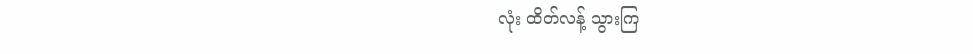လုံး ထိတ်လန့် သွားကြ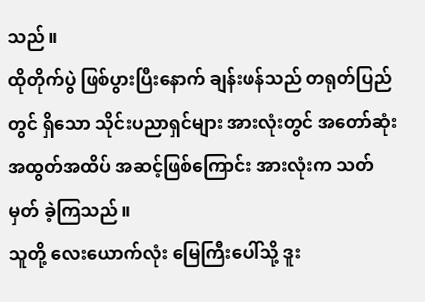သည်။
ထိုတိုက်ပွဲ ဖြစ်ပွားပြီးနောက် ချန်းဖန်သည် တရုတ်ပြည်တွင် ရှိသော သိုင်းပညာရှင်များ အားလုံးတွင် အတော်ဆုံး အထွတ်အထိပ် အဆင့်ဖြစ်ကြောင်း အားလုံးက သတ်မှတ် ခဲ့ကြသည်။
သူတို့ လေးယောက်လုံး မြေကြီးပေါ်သို့ ဒူး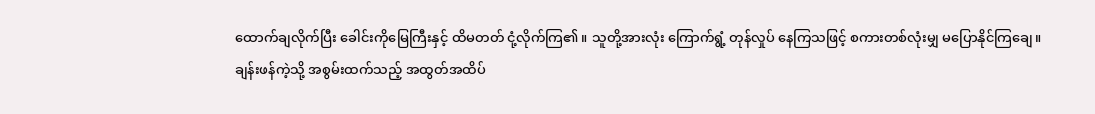ထောက်ချလိုက်ပြီး ခေါင်းကိုမြေကြီးနှင့် ထိမတတ် ငုံ့လိုက်ကြ၏။ သူတို့အားလုံး ကြောက်ရွံ့ တုန်လှုပ် နေကြသဖြင့် စကားတစ်လုံးမျှ မပြောနိုင်ကြချေ။
ချန်းဖန်ကဲ့သို့ အစွမ်းထက်သည့် အထွတ်အထိပ်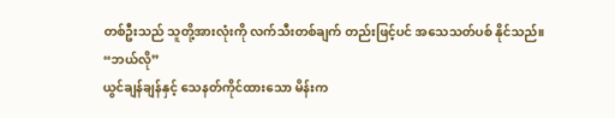တစ်ဦးသည် သူတို့အားလုံးကို လက်သီးတစ်ချက် တည်းဖြင့်ပင် အသေသတ်ပစ် နိုင်သည်။
“ဘယ်လို”
ယွင်ချန်ချန်နှင့် သေနတ်ကိုင်ထားသော မိန်းက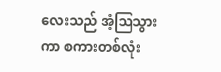လေးသည် အံ့ဩသွားကာ စကားတစ်လုံး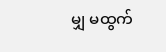မျှ မထွက်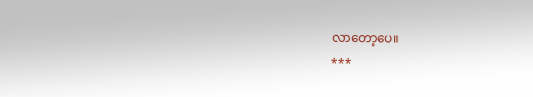လာတော့ပေ။
***